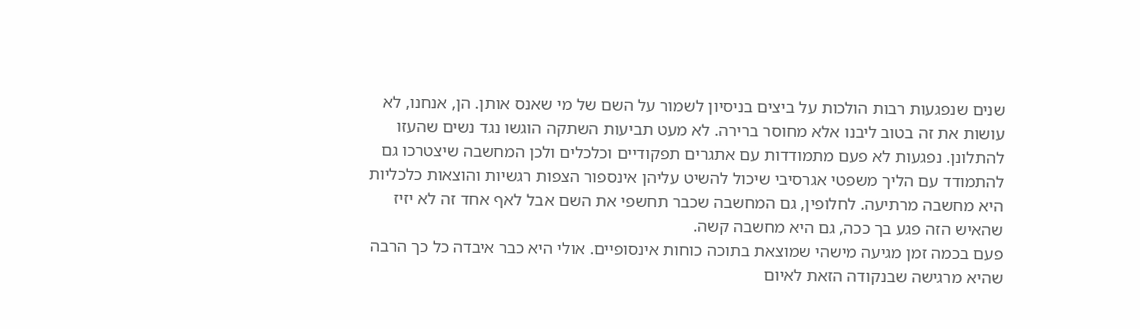שנים שנפגעות רבות הולכות על ביצים בניסיון לשמור על השם של מי שאנס אותן. הן, אנחנו, לא עושות את זה בטוב ליבנו אלא מחוסר ברירה. לא מעט תביעות השתקה הוגשו נגד נשים שהעזו להתלונן. נפגעות לא פעם מתמודדות עם אתגרים תפקודיים וכלכלים ולכן המחשבה שיצטרכו גם להתמודד עם הליך משפטי אגרסיבי שיכול להשיט עליהן אינספור הצפות רגשיות והוצאות כלכליות היא מחשבה מרתיעה. לחלופין, גם המחשבה שכבר תחשפי את השם אבל לאף אחד זה לא יזיז שהאיש הזה פגע בך ככה, גם היא מחשבה קשה.
פעם בכמה זמן מגיעה מישהי שמוצאת בתוכה כוחות אינסופיים. אולי היא כבר איבדה כל כך הרבה שהיא מרגישה שבנקודה הזאת לאיום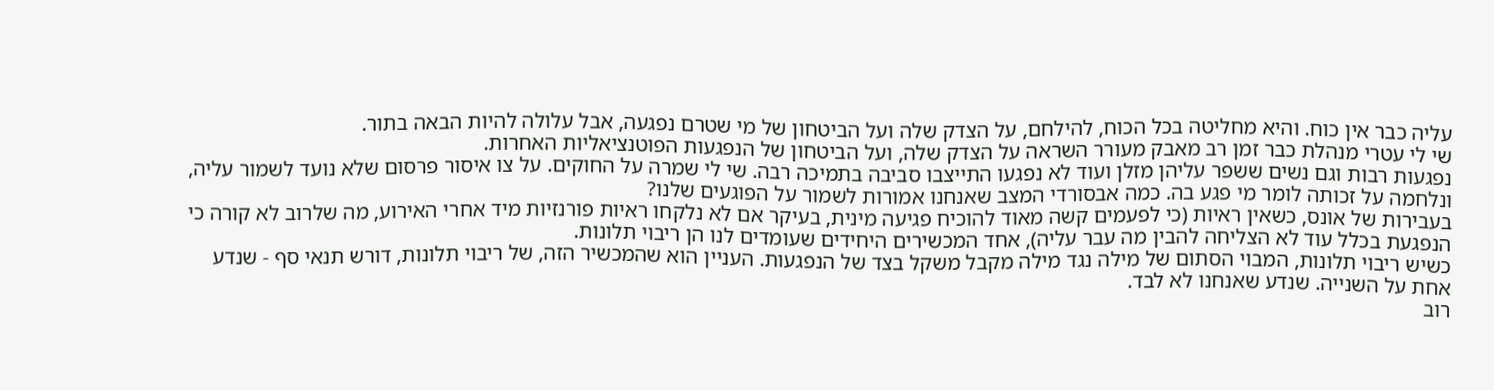עליה כבר אין כוח. והיא מחליטה בכל הכוח, להילחם, על הצדק שלה ועל הביטחון של מי שטרם נפגעה, אבל עלולה להיות הבאה בתור.
שי לי עטרי מנהלת כבר זמן רב מאבק מעורר השראה על הצדק שלה, ועל הביטחון של הנפגעות הפוטנציאליות האחרות.
נפגעות רבות וגם נשים ששפר עליהן מזלן ועוד לא נפגעו התייצבו סביבה בתמיכה רבה. שי לי שמרה על החוקים. על צו איסור פרסום שלא נועד לשמור עליה, ונלחמה על זכותה לומר מי פגע בה. כמה אבסורדי המצב שאנחנו אמורות לשמור על הפוגעים שלנו?
בעבירות של אונס, כשאין ראיות (כי לפעמים קשה מאוד להוכיח פגיעה מינית, בעיקר אם לא נלקחו ראיות פורנזיות מיד אחרי האירוע, מה שלרוב לא קורה כי הנפגעת בכלל עוד לא הצליחה להבין מה עבר עליה), אחד המכשירים היחידים שעומדים לנו הן ריבוי תלונות.
כשיש ריבוי תלונות, המבוי הסתום של מילה נגד מילה מקבל משקל בצד של הנפגעות. העניין הוא שהמכשיר הזה, של ריבוי תלונות, דורש תנאי סף - שנדע אחת על השנייה. שנדע שאנחנו לא לבד.
רוב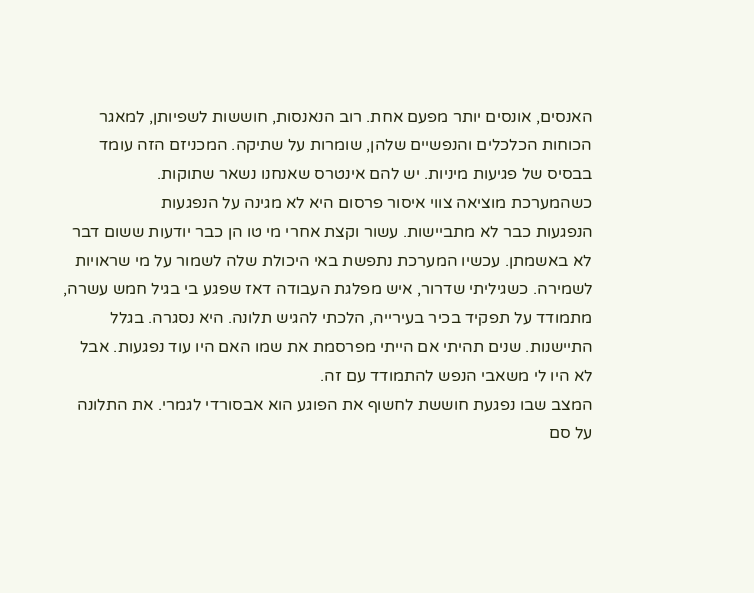האנסים, אונסים יותר מפעם אחת. רוב הנאנסות, חוששות לשפיותן, למאגר הכוחות הכלכלים והנפשיים שלהן, שומרות על שתיקה. המכניזם הזה עומד בבסיס של פגיעות מיניות. יש להם אינטרס שאנחנו נשאר שתוקות.
כשהמערכת מוציאה צווי איסור פרסום היא לא מגינה על הנפגעות
הנפגעות כבר לא מתביישות. עשור וקצת אחרי מי טו הן כבר יודעות ששום דבר לא באשמתן. עכשיו המערכת נתפשת באי היכולת שלה לשמור על מי שראויות לשמירה. כשגיליתי שדרור, איש מפלגת העבודה דאז שפגע בי בגיל חמש עשרה, מתמודד על תפקיד בכיר בעירייה, הלכתי להגיש תלונה. היא נסגרה. בגלל התיישנות. שנים תהיתי אם הייתי מפרסמת את שמו האם היו עוד נפגעות. אבל לא היו לי משאבי הנפש להתמודד עם זה.
המצב שבו נפגעת חוששת לחשוף את הפוגע הוא אבסורדי לגמרי. את התלונה על סם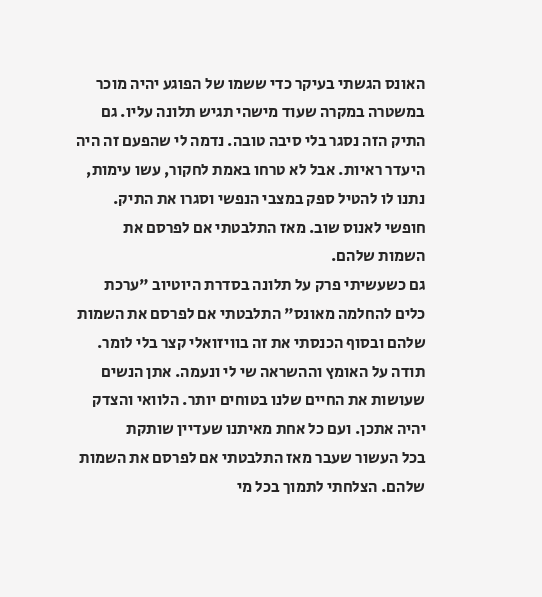האונס הגשתי בעיקר כדי ששמו של הפוגע יהיה מוכר במשטרה במקרה שעוד מישהי תגיש תלונה עליו. גם התיק הזה נסגר בלי סיבה טובה. נדמה לי שהפעם זה היה היעדר ראיות. אבל לא טרחו באמת לחקור, עשו עימות, נתנו לו להטיל ספק במצבי הנפשי וסגרו את התיק. חופשי לאנוס שוב. מאז התלבטתי אם לפרסם את השמות שלהם.
גם כשעשיתי פרק על תלונה בסדרת היוטיוב "ערכת כלים להחלמה מאונס" התלבטתי אם לפרסם את השמות שלהם ובסוף הכנסתי את זה בוויזואלי קצר בלי לומר.
תודה על האומץ וההשראה שי לי ונעמה. אתן הנשים שעושות את החיים שלנו בטוחים יותר. הלוואי והצדק יהיה אתכן. ועם כל אחת מאיתנו שעדיין שותקת
בכל העשור שעבר מאז התלבטתי אם לפרסם את השמות שלהם. הצלחתי לתמוך בכל מי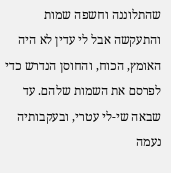שהתלוננה וחשפה שמות והתעקשה אבל לי עדין לא היה האומץ, הכוח, והחוסן הנדרש כדי לפרסם את השמות שלהם. עד שבאה שי-לי עטרי, ובעקבותיה נעמה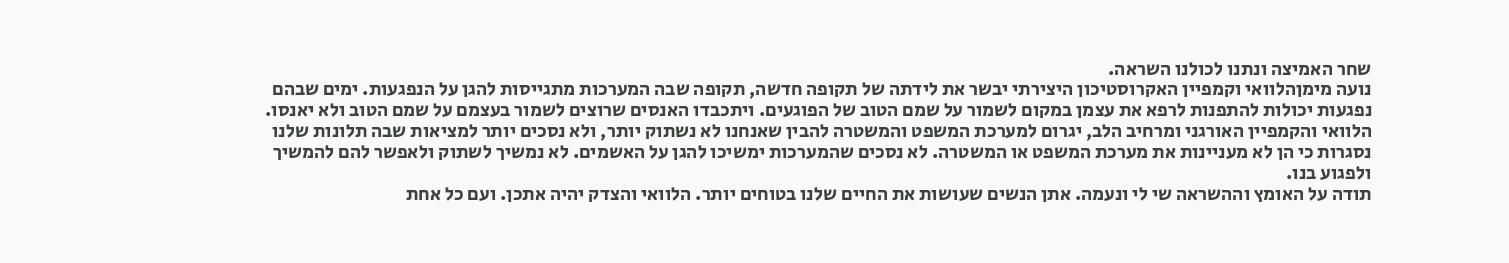שחר האמיצה ונתנו לכולנו השראה.
נועה מימןהלוואי וקמפיין האקרוסטיכון היצירתי יבשר את לידתה של תקופה חדשה, תקופה שבה המערכות מתגייסות להגן על הנפגעות. ימים שבהם נפגעות יכולות להתפנות לרפא את עצמן במקום לשמור על שמם הטוב של הפוגעים. ויתכבדו האנסים שרוצים לשמור בעצמם על שמם הטוב ולא יאנסו.
הלוואי והקמפיין האורגני ומרחיב הלב, יגרום למערכת המשפט והמשטרה להבין שאנחנו לא נשתוק יותר, ולא נסכים יותר למציאות שבה תלונות שלנו נסגרות כי הן לא מעניינות את מערכת המשפט או המשטרה. לא נסכים שהמערכות ימשיכו להגן על האשמים. לא נמשיך לשתוק ולאפשר להם להמשיך ולפגוע בנו.
תודה על האומץ וההשראה שי לי ונעמה. אתן הנשים שעושות את החיים שלנו בטוחים יותר. הלוואי והצדק יהיה אתכן. ועם כל אחת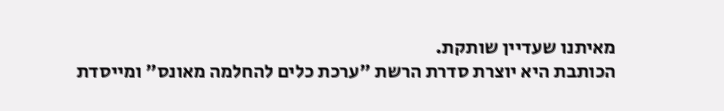מאיתנו שעדיין שותקת.
הכותבת היא יוצרת סדרת הרשת "ערכת כלים להחלמה מאונס" ומייסדת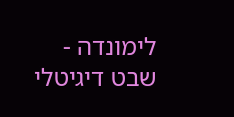לימונדה - שבט דיגיטלי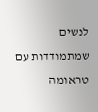לנשים שמתמודדות עם טראומה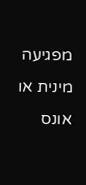מפגיעה מינית או אונס